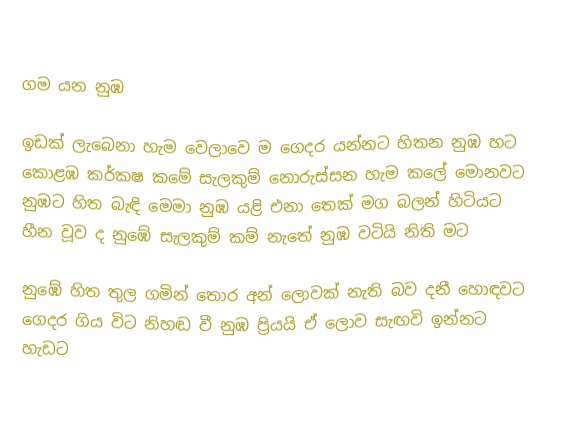ගම යන නුඹ

ඉඩක් ලැබෙනා හැම වෙලාවෙ ම ගෙදර යන්නට හිතන නුඹ හට
කොළඹ කර්කෂ කමේ සැලකුම් නොරුස්සන හැම කලේ මොනවට
නුඹට හිත බැඳි මෙමා නුඹ යළි එනා තෙක් මග බලන් හිටියට
හීන වූව ද නුඹේ සැලකුම් කම් නැතේ නුඹ වටියි නිති මට

නුඹේ හිත තුල ගමින් තොර අන් ලොවක් නැති බව දනී හොඳවට
ගෙදර ගිය විට නිහඬ වී නුඹ ප්‍රියයි ඒ ලොව සැඟවි ඉන්නට
හැඩට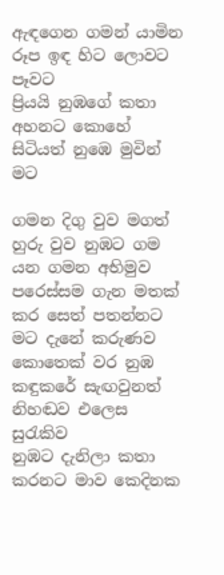ඇඳගෙන ගමන් යාමින රූප ඉඳ හිට ලොවට පෑවට
ප්‍රියයි නුඹගේ කතා අහනට කොහේ සිටියත් නුඹෙ මුවින් මට

ගමන දිගු වුව මගත් හුරු වුව නුඹට ගම යන ගමන අභිමුව
පරෙස්සම ගැන මතක් කර සෙත් පතන්නට මට දැනේ කරුණව
කොතෙක් වර නුඹ කඳුකරේ සැඟවුනත් නිහඬව එලෙස සුරැකිව
නුඹට දැනිලා කතා කරනට මාව කෙදිනක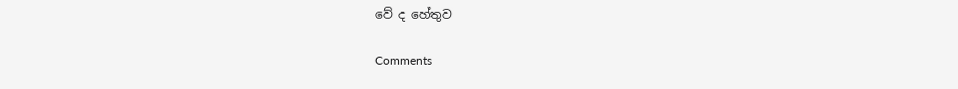වේ ද හේතුව

Comments